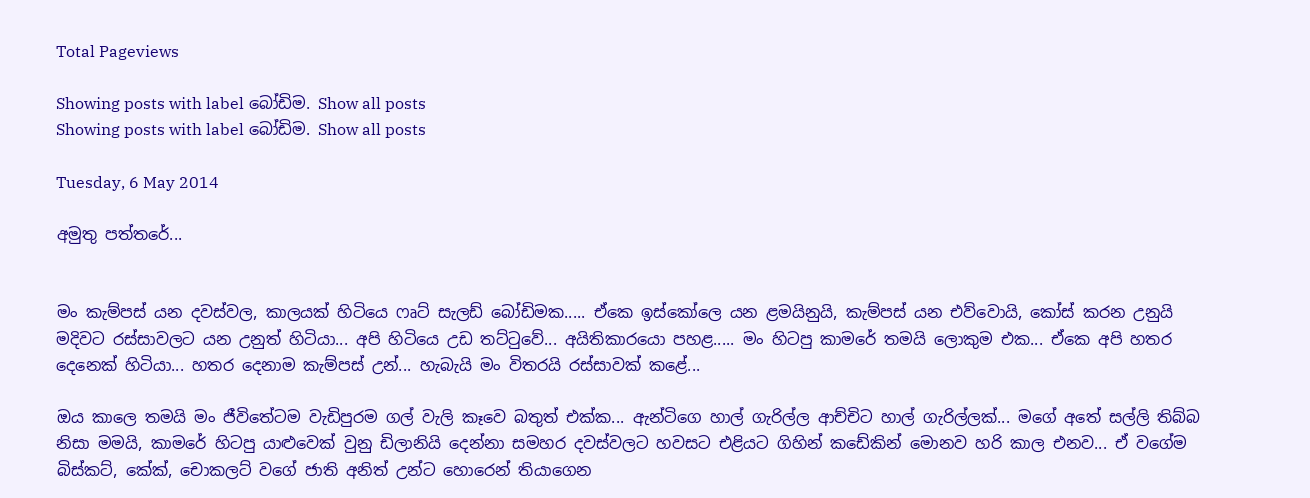Total Pageviews

Showing posts with label බෝඩිම. Show all posts
Showing posts with label බෝඩිම. Show all posts

Tuesday, 6 May 2014

අමුතු පත්තරේ...


මං කැම්පස් යන දවස්වල, කාලයක් හිටියෙ ෆෘට් සැලඩ් බෝඩිමක..... ඒකෙ ඉස්කෝලෙ යන ළමයිනුයි, කැම්පස් යන එව්වොයි, කෝස් කරන උනුයි මදිවට රස්සාවලට යන උනුත් හිටියා... අපි හිටියෙ උඩ තට්ටුවේ... අයිතිකාරයො පහළ..... මං හිටපු කාමරේ තමයි ලොකුම එක... ඒකෙ අපි හතර දෙනෙක් හිටියා... හතර දෙනාම කැම්පස් උන්... හැබැයි මං විතරයි රස්සාවක් කළේ...

ඔය කාලෙ තමයි මං ජීවිතේටම වැඩිපුරම ගල් වැලි කෑවෙ බතුත් එක්ක... ඇන්ටිගෙ හාල් ගැරිල්ල ආච්චිට හාල් ගැරිල්ලක්... මගේ අතේ සල්ලි තිබ්බ නිසා මමයි, කාමරේ හිටපු යාළුවෙක් වුනු ඩිලානියි දෙන්නා සමහර දවස්වලට හවසට එළියට ගිහින් කඩේකින් මොනව හරි කාල එනව... ඒ වගේම බිස්කට්, කේක්, චොකලට් වගේ ජාති අනිත් උන්ට හොරෙන් තියාගෙන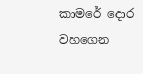කාමරේ දොර වහගෙන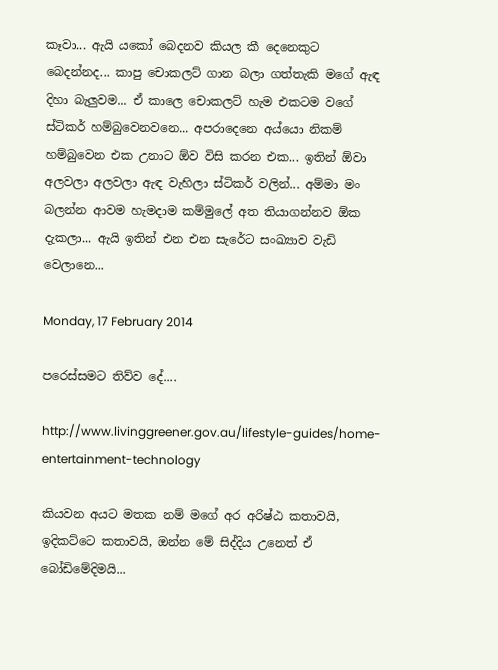කෑවා... ඇයි යකෝ බෙදනව කියල කී දෙනෙකුට බෙදන්නද... කාපු චොකලට් ගාන බලා ගත්තැකි මගේ ඇඳ දිහා බැලුවම... ඒ කාලෙ චොකලට් හැම එකටම වගේ ස්ටිකර් හම්බුවෙනවනෙ... අපරාදෙනෙ අය්යො නිකම් හම්බුවෙන එක උනාට ඕව විසි කරන එක... ඉතින් ඕවා අලවලා අලවලා ඇඳ වැහිලා ස්ටිකර් වලින්... අම්මා මං බලන්න ආවම හැමදාම කම්මුලේ අත තියාගන්නව ඕක දැකලා... ඇයි ඉතින් එන එන සැරේට සංඛ්‍යාව වැඩි වෙලානෙ...

Monday, 17 February 2014

පරෙස්සමට තිව්ව දේ....

http://www.livinggreener.gov.au/lifestyle-guides/home-entertainment-technology

කියවන අයට මතක නම් මගේ අර අරිෂ්ඨ කතාවයි, ඉදිකට්ටෙ කතාවයි, ඔන්න මේ සිද්දිය උනෙත් ඒ බෝඩිමේදිමයි...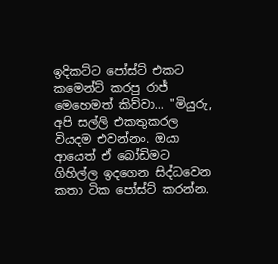ඉදිකට්ට පෝස්ට් එකට කමෙන්ට් කරපු රාජ් මෙහෙමත් කිව්වා... "මියුරු, අපි සල්ලි එකතුකරල වියදම එවන්නං. ඔයා ආයෙත් ඒ බෝඩිමට ගිහිල්ල ඉදගෙන සිද්ධවෙන කතා ටික පෝස්ට් කරන්න.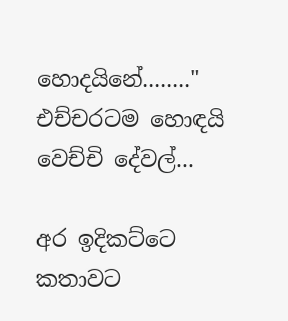හොදයිනේ........" එච්චරටම හොඳයි වෙච්චි දේවල්...

අර ඉදිකට්ටෙ කතාවට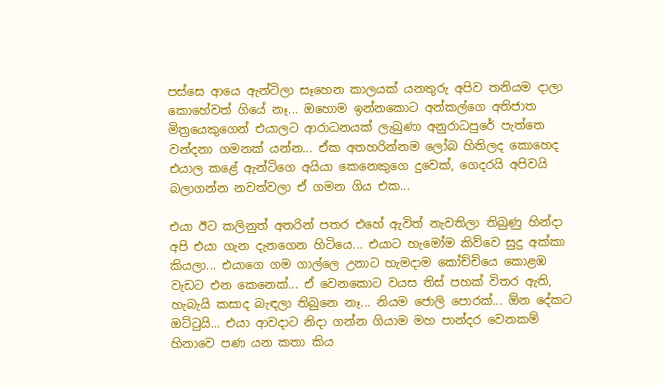පස්සෙ ආයෙ ඇන්ටිලා සෑහෙන කාලයක් යනතුරු අපිව තනියම දාලා කොහේවත් ගියේ නෑ... ඔහොම ඉන්නකොට අන්කල්ගෙ අතිජාත මිත්‍රයෙකුගෙන් එයාලට ආරාධනයක් ලැබුණා අනුරාධපුරේ පැත්තෙ වන්දනා ගමනක් යන්න... ඒක අතහරින්නම ලෝබ හිතිලද කොහෙද එයාල කළේ ඇන්ටිගෙ අයියා කෙනෙකුගෙ දුවෙක්, ගෙදරයි අපිවයි බලාගන්න නවත්වලා ඒ ගමන ගිය එක...

එයා ඊට කලිනුත් අතරින් පතර එහේ ඇවිත් නැවතිලා තිබුණු හින්දා අපි එයා ගැන දැනගෙන හිටියෙ... එයාට හැමෝම කිව්වෙ සුදු අක්කා කියලා... එයාගෙ ගම ගාල්ලෙ උනාට හැමදාම කෝච්චියෙ කොළඹ වැඩට එන කෙනෙක්... ඒ වෙනකොට වයස තිස් පහක් විතර ඇති, හැබැයි කසාද බැඳලා තිබුනෙ නෑ... නියම ජොලි පොරක්... ඕන දේකට ඔට්ටුයි... එයා ආවදාට නිදා ගන්න ගියාම මහ පාන්දර වෙනකම් හිනාවෙ පණ යන කතා කිය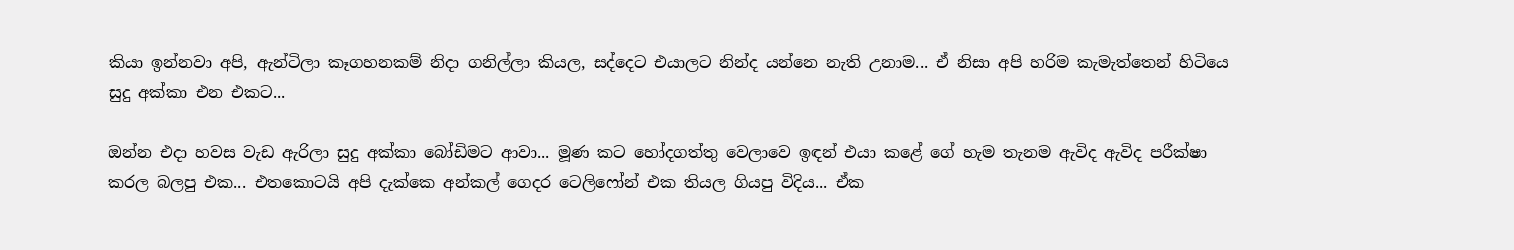කියා ඉන්නවා අපි, ඇන්ටිලා කෑගහනකම් නිදා ගනිල්ලා කියල, සද්දෙට එයාලට නින්ද යන්නෙ නැති උනාම... ඒ නිසා අපි හරිම කැමැත්තෙන් හිටියෙ සුදු අක්කා එන එකට...

ඔන්න එදා හවස වැඩ ඇරිලා සුදු අක්කා බෝඩිමට ආවා... මූණ කට හෝදගත්තු වෙලාවෙ ඉඳන් එයා කළේ ගේ හැම තැනම ඇවිද ඇවිද පරීක්ෂා කරල බලපු එක... එතකොටයි අපි දැක්කෙ අන්කල් ගෙදර ටෙලිෆෝන් එක තියල ගියපු විදිය... ඒක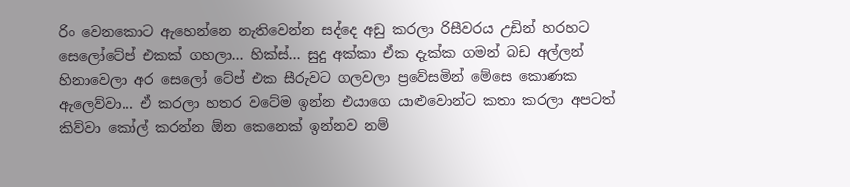රිං වෙනකොට ඇහෙන්නෙ නැතිවෙන්න සද්දෙ අඩු කරලා රිසීවරය උඩින් හරහට සෙලෝටේප් එකක් ගහලා... හික්ස්... සුදු අක්කා ඒක දැක්ක ගමන් බඩ අල්ලන් හිනාවෙලා අර සෙලෝ ටේප් එක සීරුවට ගලවලා ප්‍රවේසමින් මේසෙ කොණක ඇලෙව්වා... ඒ කරලා හතර වටේම ඉන්න එයාගෙ යාළුවොන්ට කතා කරලා අපටත් කිව්වා කෝල් කරන්න ඕන කෙනෙක් ඉන්නව නම්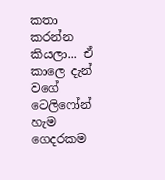කතා කරන්න කියලා... ඒ කාලෙ දැන් වගේ ටෙලිෆෝන් හැම ගෙදරකම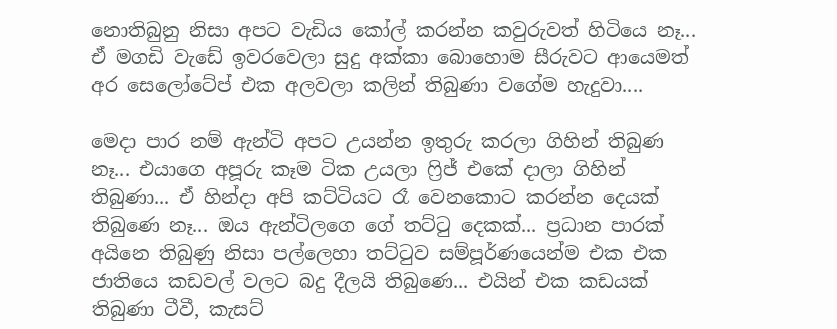නොතිබුනු නිසා අපට වැඩිය කෝල් කරන්න කවුරුවත් හිටියෙ නෑ... ඒ මගඩි වැඩේ ඉවරවෙලා සුදු අක්කා බොහොම සීරුවට ආයෙමත් අර සෙලෝටේප් එක අලවලා කලින් තිබුණා වගේම හැදුවා....

මෙදා පාර නම් ඇන්ටි අපට උයන්න ඉතුරු කරලා ගිහින් තිබුණ නෑ... එයාගෙ අපූරු කෑම ටික උයලා ෆ්‍රිජ් එකේ දාලා ගිහින් තිබුණා... ඒ හින්දා අපි කට්ටියට රෑ වෙනකොට කරන්න දෙයක් තිබුණෙ නෑ... ඔය ඇන්ටිලගෙ ගේ තට්ටු දෙකක්... ප්‍රධාන පාරක් අයිනෙ තිබුණු නිසා පල්ලෙහා තට්ටුව සම්පූර්ණයෙන්ම එක එක ජාතියෙ කඩවල් වලට බදු දීලයි තිබුණෙ... එයින් එක කඩයක් තිබුණා ටීවී, කැසට්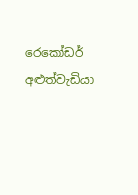රෙකෝඩර් අළුත්වැඩියා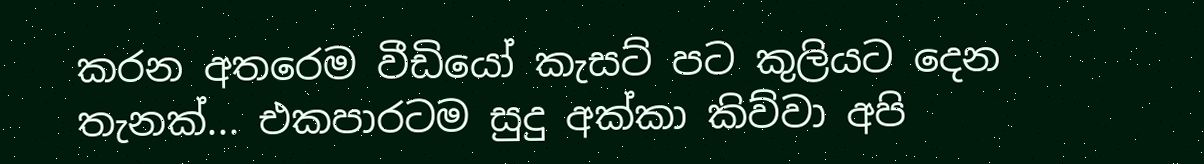කරන අතරෙම වීඩියෝ කැසට් පට කුලියට දෙන තැනක්... එකපාරටම සුදු අක්කා කිව්වා අපි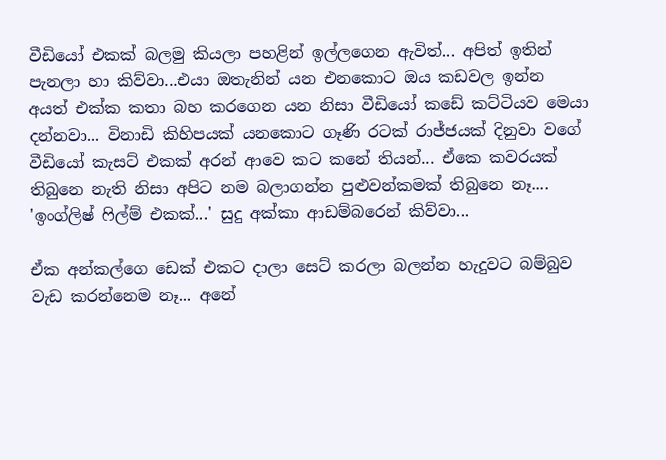වීඩියෝ එකක් බලමු කියලා පහළින් ඉල්ලගෙන ඇවිත්... අපිත් ඉතින් පැනලා හා කිව්වා...එයා ඔතැනින් යන එනකොට ඔය කඩවල ඉන්න අයත් එක්ක කතා බහ කරගෙන යන නිසා වීඩියෝ කඩේ කට්ටියව මෙයා දන්නවා... විනාඩි කිහිපයක් යනකොට ගෑණි රටක් රාජ්ජයක් දිනුවා වගේ වීඩියෝ කැසට් එකක් අරන් ආවෙ කට කනේ තියන්... ඒකෙ කවරයක් තිබුනෙ නැති නිසා අපිට නම බලාගන්න පුළුවන්කමක් තිබුනෙ නෑ....
'ඉංග්ලිෂ් ෆිල්ම් එකක්...' සුදු අක්කා ආඩම්බරෙන් කිව්වා...

ඒක අන්කල්ගෙ ඩෙක් එකට දාලා සෙට් කරලා බලන්න හැදුවට බම්බුව වැඩ කරන්නෙම නෑ... අනේ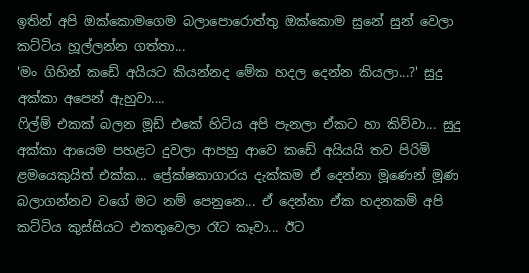ඉතින් අපි ඔක්කොමගෙම බලාපොරොත්තු ඔක්කොම සුනේ සුන් වෙලා කට්ටිය හූල්ලන්න ගත්තා...
'මං ගිහින් කඩේ අයියට කියන්නද මේක හදල දෙන්න කියලා...?' සුදු අක්කා අපෙන් ඇහුවා....
ෆිල්ම් එකක් බලන මූඩ් එකේ හිටිය අපි පැනලා ඒකට හා කිව්වා... සුදු අක්කා ආයෙම පහළට දුවලා ආපහු ආවෙ කඩේ අයියයි තව පිරිමි ළමයෙකුයිත් එක්ක... ප්‍රේක්ෂකාගාරය දැක්කම ඒ දෙන්නා මූණෙන් මූණ බලාගන්නව වගේ මට නම් පෙනුනෙ... ඒ දෙන්නා ඒක හදනකම් අපි කට්ටිය කුස්සියට එකතුවෙලා රෑට කෑවා... ඊට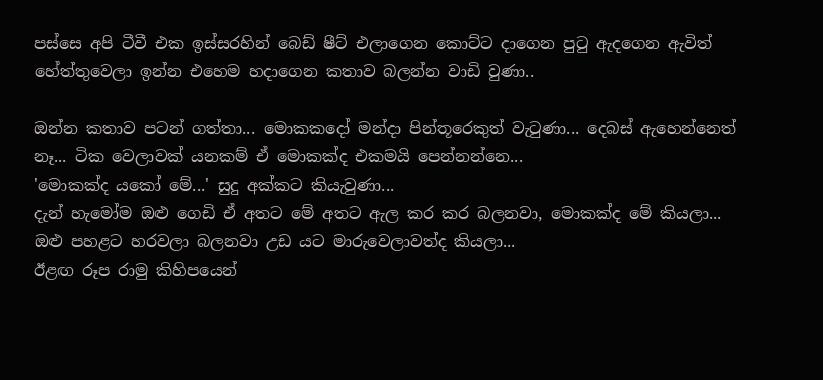පස්සෙ අපි ටීවී එක ඉස්සරහින් බෙඩ් ෂීට් එලාගෙන කොට්ට දාගෙන පුටු ඇදගෙන ඇවිත් හේත්තුවෙලා ඉන්න එහෙම හදාගෙන කතාව බලන්න වාඩි වුණා..

ඔන්න කතාව පටන් ගත්තා... මොකකදෝ මන්දා පින්තූරෙකුත් වැටුණා... දෙබස් ඇහෙන්නෙත් නෑ... ටික වෙලාවක් යනකම් ඒ මොකක්ද එකමයි පෙන්නන්නෙ...
'මොකක්ද යකෝ මේ...' සුදු අක්කට කියැවුණා...
දැන් හැමෝම ඔළු ගෙඩි ඒ අතට මේ අතට ඇල කර කර බලනවා, මොකක්ද මේ කියලා... ඔළු පහළට හරවලා බලනවා උඩ යට මාරුවෙලාවත්ද කියලා...
ඊළඟ රූප රාමු කිහිපයෙන්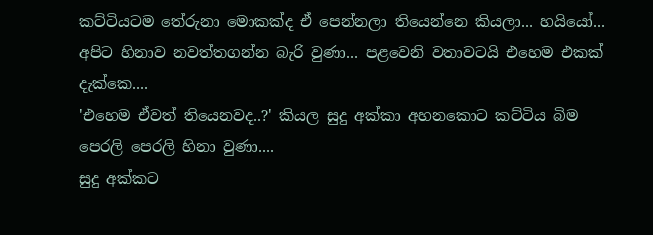කට්ටියටම තේරුනා මොකක්ද ඒ පෙන්නලා තියෙන්නෙ කියලා... හයියෝ... අපිට හිනාව නවත්තගන්න බැරි වුණා... පළවෙනි වතාවටයි එහෙම එකක් දැක්කෙ....
'එහෙම ඒවත් තියෙනවද..?' කියල සුදු අක්කා අහනකොට කට්ටිය බිම පෙරලි පෙරලි හිනා වුණා....
සුදු අක්කට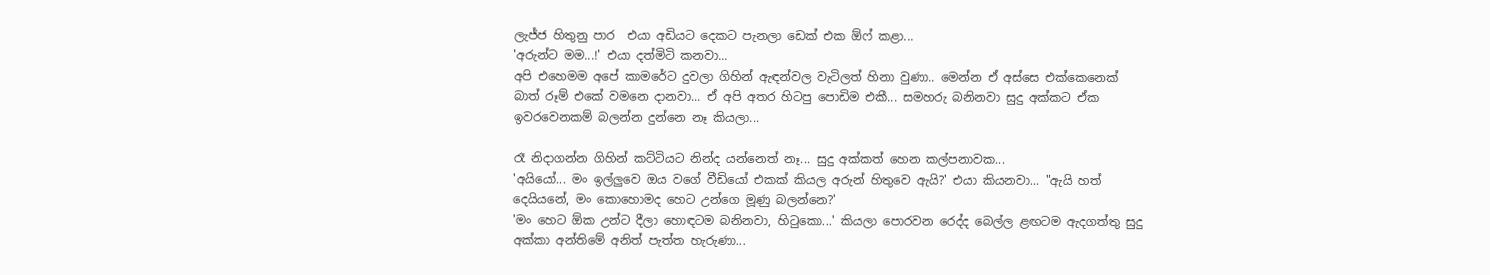ලැජ්ජ හිතුනු පාර  එයා අඩියට දෙකට පැනලා ඩෙක් එක ඕෆ් කළා...
'අරුන්ට මම...!' එයා දත්මිටි කනවා...
අපි එහෙමම අපේ කාමරේට දුවලා ගිහින් ඇඳන්වල වැටිලත් හිනා වුණා.. මෙන්න ඒ අස්සෙ එක්කෙනෙක් බාත් රූම් එකේ වමනෙ දානවා... ඒ අපි අතර හිටපු පොඩිම එකී... සමහරු බනිනවා සුදු අක්කට ඒක ඉවරවෙනකම් බලන්න දුන්නෙ නෑ කියලා...

රෑ නිදාගන්න ගිහින් කට්ටියට නින්ද යන්නෙත් නෑ... සුදු අක්කත් හෙන කල්පනාවක...
'අයියෝ... මං ඉල්ලුවෙ ඔය වගේ වීඩියෝ එකක් කියල අරුන් හිතුවෙ ඇයි?' එයා කියනවා... "ඇයි හත් දෙයියනේ, මං කොහොමද හෙට උන්ගෙ මූණු බලන්නෙ?'
'මං හෙට ඕක උන්ට දීලා හොඳටම බනිනවා, හිටුකො...' කියලා පොරවන රෙද්ද බෙල්ල ළඟටම ඇදගත්තු සුදු අක්කා අන්තිමේ අනිත් පැත්ත හැරුණා...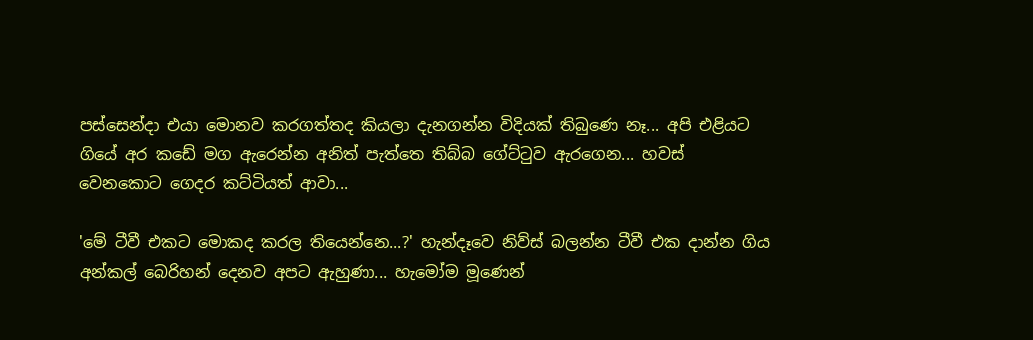පස්සෙන්දා එයා මොනව කරගත්තද කියලා දැනගන්න විදියක් තිබුණෙ නෑ... අපි එළියට ගියේ අර කඩේ මග ඇරෙන්න අනිත් පැත්තෙ තිබ්බ ගේට්ටුව ඇරගෙන... හවස් වෙනකොට ගෙදර කට්ටියත් ආවා...

'මේ ටීවී එකට මොකද කරල තියෙන්නෙ...?' හැන්දෑවෙ නිව්ස් බලන්න ටීවී එක දාන්න ගිය අන්කල් බෙරිහන් දෙනව අපට ඇහුණා... හැමෝම මූණෙන්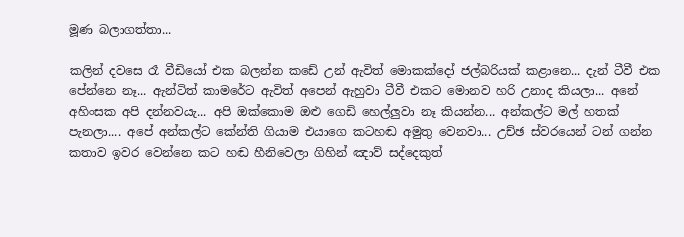මූණ බලාගත්තා...

කලින් දවසෙ රෑ වීඩියෝ එක බලන්න කඩේ උන් ඇවිත් මොකක්දෝ ජල්බරියක් කළානෙ... දැන් ටීවී එක පේන්නෙ නෑ... ඇන්ටිත් කාමරේට ඇවිත් අපෙන් ඇහුවා ටීවී එකට මොනව හරි උනාද කියලා... අනේ අහිංසක අපි දන්නවයැ... අපි ඔක්කොම ඔළු ගෙඩි හෙල්ලුවා නෑ කියන්න... අන්කල්ට මල් හතක් පැනලා.... අපේ අන්කල්ට කේන්ති ගියාම එයාගෙ කටහඬ අමුතු වෙනවා... උච්ඡ ස්වරයෙන් ටන් ගන්න කතාව ඉවර වෙන්නෙ කට හඬ හීනිවෙලා ගිහින් ඤාව් සද්දෙකුත්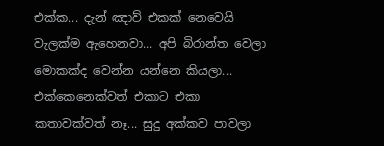එක්ක... දැන් ඤාව් එකක් නෙවෙයි වැලක්ම ඇහෙනවා... අපි බිරාන්ත වෙලා මොකක්ද වෙන්න යන්නෙ කියලා...
එක්කෙනෙක්වත් එකාට එකා කතාවක්වත් නෑ... සුදු අක්කව පාවලා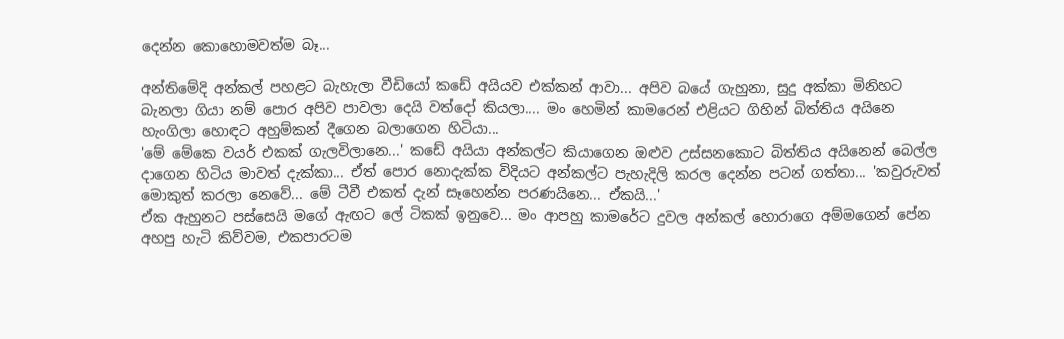දෙන්න කොහොමවත්ම බෑ...

අන්තිමේදි අන්කල් පහළට බැහැලා වීඩියෝ කඩේ අයියව එක්කන් ආවා... අපිව බයේ ගැහුනා, සුදු අක්කා මිනිහට බැනලා ගියා නම් පොර අපිව පාවලා දෙයි වත්දෝ කියලා.... මං හෙමින් කාමරෙන් එළියට ගිහින් බිත්තිය අයිනෙ හැංගිලා හොඳට අහුම්කන් දීගෙන බලාගෙන හිටියා...
'මේ මේකෙ වයර් එකක් ගැලවිලානෙ...' කඩේ අයියා අන්කල්ට කියාගෙන ඔළුව උස්සනකොට බිත්තිය අයිනෙන් බෙල්ල දාගෙන හිටිය මාවත් දැක්කා... ඒත් පොර නොදැක්ක විදියට අන්කල්ට පැහැදිලි කරල දෙන්න පටන් ගත්තා... 'කවුරුවත් මොකුත් කරලා නෙවේ... මේ ටීවී එකත් දැන් සෑහෙන්න පරණයිනෙ... ඒකයි...'
ඒක ඇහුනට පස්සෙයි මගේ ඇඟට ලේ ටිකක් ඉනුවෙ... මං ආපහු කාමරේට දුවල අන්කල් හොරාගෙ අම්මගෙන් පේන අහපු හැටි කිව්වම, එකපාරටම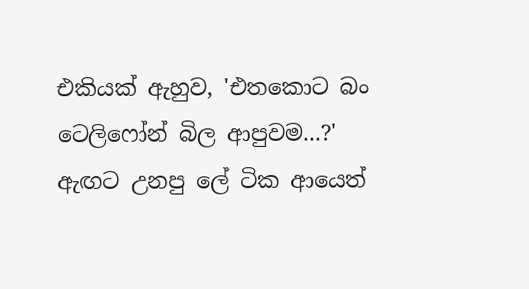එකියක් ඇහුව, 'එතකොට බං ටෙලිෆෝන් බිල ආපුවම...?'
ඇඟට උනපු ලේ ටික ආයෙත්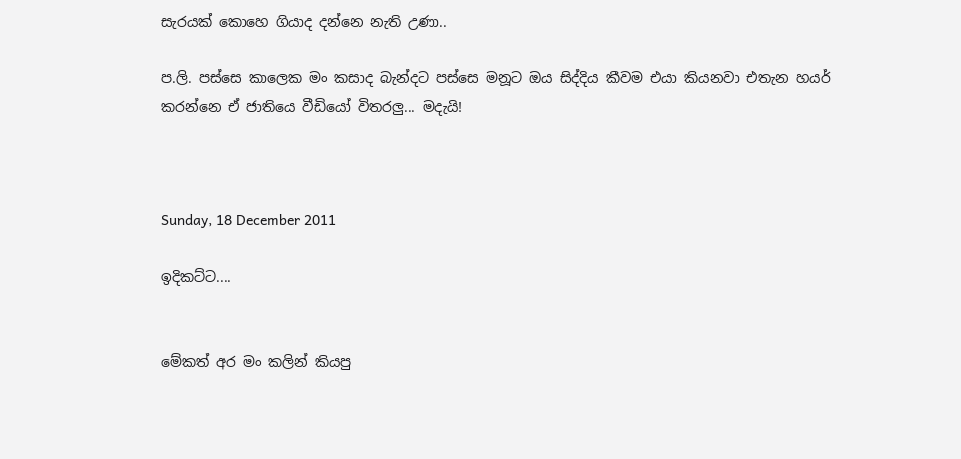සැරයක් කොහෙ ගියාද දන්නෙ නැති උණා..

ප.ලි. පස්සෙ කාලෙක මං කසාද බැන්දට පස්සෙ මනූට ඔය සිද්දිය කීවම එයා කියනවා එතැන හයර් කරන්නෙ ඒ ජාතියෙ වීඩියෝ විතරලු... මදැයි!



Sunday, 18 December 2011

ඉදිකට්ට....


මේකත් අර මං කලින් කියපු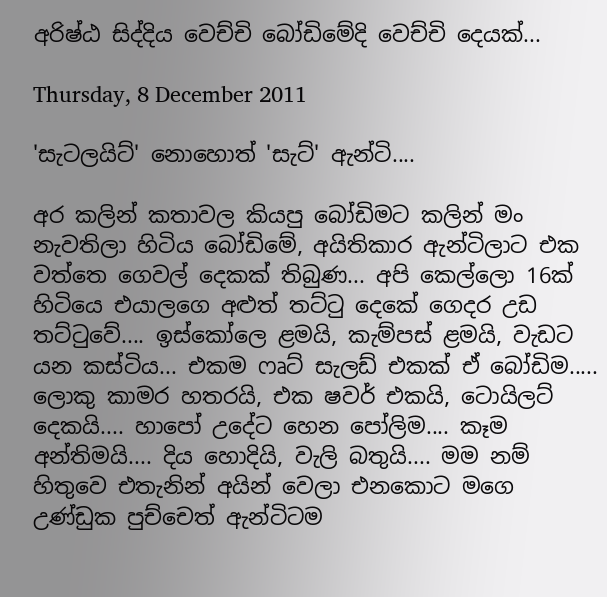අරිෂ්ඨ සිද්දිය වෙච්චි බෝඩිමේදි වෙච්චි දෙයක්...

Thursday, 8 December 2011

'සැටලයිට්' නොහොත් 'සැට්' ඇන්ටි....

අර කලින් කතාවල කියපු බෝඩිමට කලින් මං නැවතිලා හිටිය බෝඩිමේ, අයිතිකාර ඇන්ටිලාට එක වත්තෙ ගෙවල් දෙකක් තිබුණ... අපි කෙල්ලො 16ක් හිටියෙ එයාලගෙ අළුත් තට්ටු දෙකේ ගෙදර උඩ තට්ටුවේ.... ඉස්කෝලෙ ළමයි, කැම්පස් ළමයි, වැඩට යන කස්ටිය... එකම ෆෘට් සැලඩ් එකක් ඒ බෝඩිම..... ලොකු කාමර හතරයි, එක ෂවර් එකයි, ටොයිලට් දෙකයි.... හාපෝ උදේට හෙන පෝලිම.... කෑම අන්තිමයි.... දිය හොදියි, වැලි බතුයි.... මම නම් හිතුවෙ එතැනින් අයින් වෙලා එනකොට මගෙ උණ්ඩුක පුච්චෙත් ඇන්ටිටම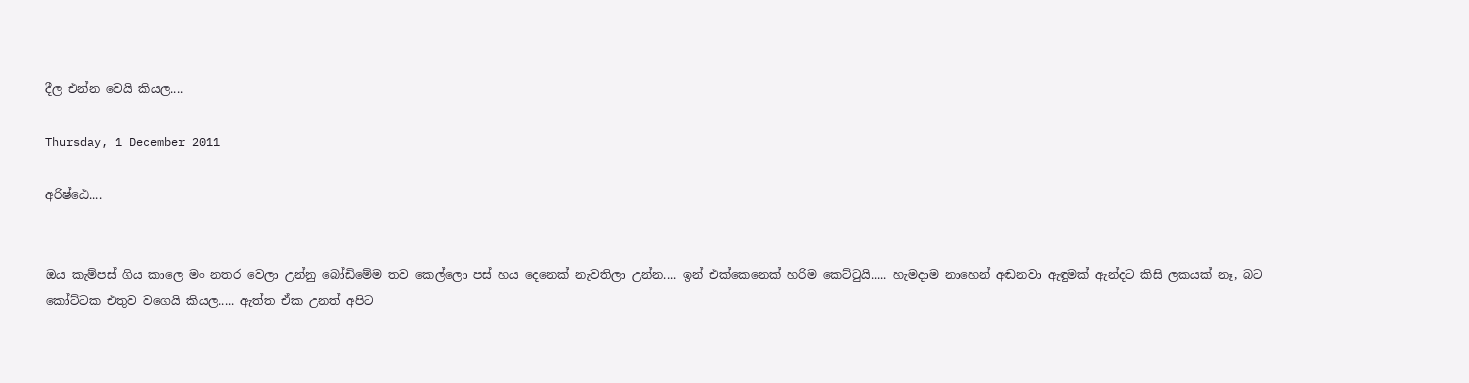දීල එන්න වෙයි කියල....

Thursday, 1 December 2011

අරිෂ්ඨෙ....


ඔය කැම්පස් ගිය කාලෙ මං නතර වෙලා උන්නු බෝඩිමේම තව කෙල්ලො පස් හය දෙනෙක් නැවතිලා උන්න.... ඉන් එක්කෙනෙක් හරිම කෙට්ටුයි..... හැමදාම නාහෙන් අඬනවා ඇඳුමක් ඇන්දට කිසි ලකයක් නෑ, බට කෝට්ටක එතුව වගෙයි කියල..... ඇත්ත ඒක උනත් අපිට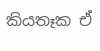කියතෑක ඒ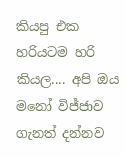කියපු එක හරියටම හරි කියල.... අපි ඔය මනෝ විජ්ජාව ගැනත් දන්නව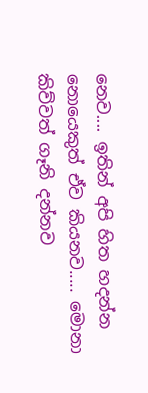නෙව.... ඉතින් අපි හිත හදන්න නොයෙකුත් ඒව කියනව..... මොනා කිව්වත් ගෑනි දන්නව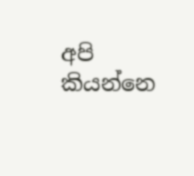අපි කියන්නෙ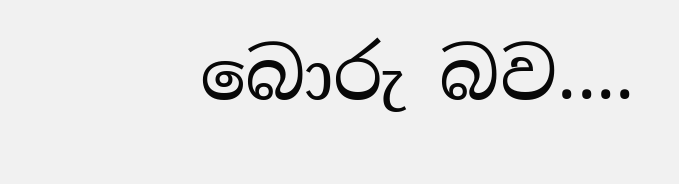බොරු බව....